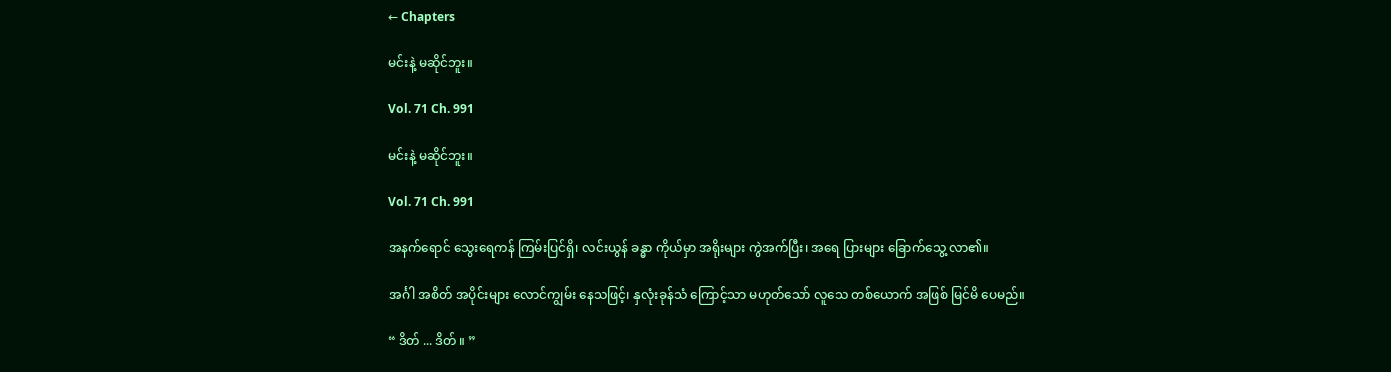← Chapters

မင်းနဲ့ မဆိုင်ဘူး။

Vol. 71 Ch. 991

မင်းနဲ့ မဆိုင်ဘူး။

Vol. 71 Ch. 991

အနက်ရောင် သွေးရေကန် ကြမ်းပြင်ရှိ၊ လင်းယွန် ခန္ဓာ ကိုယ်မှာ အရိုးများ ကွဲအက်ပြီး၊ အရေ ပြားများ ခြောက်သွေ့ လာ၏။

အင်္ဂါ အစိတ် အပိုင်းများ လောင်ကျွမ်း နေသဖြင့်၊ နှလုံးခုန်သံ ကြောင့်သာ မဟုတ်သော် လူသေ တစ်ယောက် အဖြစ် မြင်မိ ပေမည်။

“ ဒိတ် ... ဒိတ် ။ ”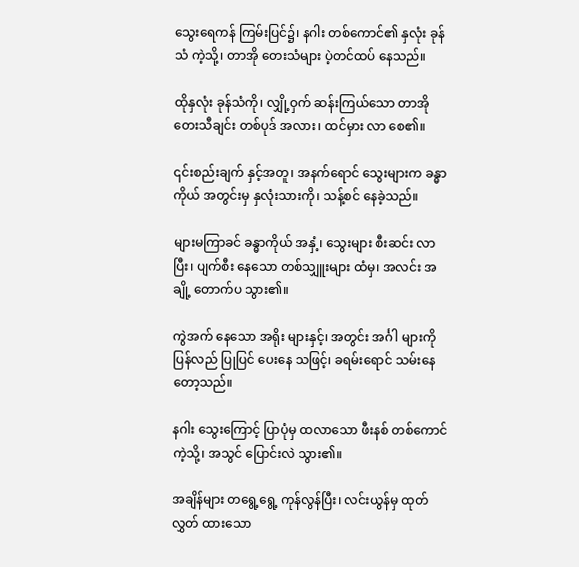သွေးရေကန် ကြမ်းပြင်၌၊ နဂါး တစ်ကောင်၏ နှလုံး ခုန်သံ ကဲ့သို့၊ တာအို တေးသံများ ပဲ့တင်ထပ် နေသည်။

ထိုနှလုံး ခုန်သံကို၊ လျှို့ဝှက် ဆန်းကြယ်သော တာအို တေးသီချင်း တစ်ပုဒ် အလား၊ ထင်မှား လာ စေ၏။

၎င်းစည်းချက် နှင့်အတူ၊ အနက်ရောင် သွေးများက ခန္ဓာကိုယ် အတွင်းမှ နှလုံးသားကို၊ သန့်စင် နေခဲ့သည်။

များမကြာခင် ခန္ဓာကိုယ် အနှံ့၊ သွေးများ စီးဆင်း လာပြီး၊ ပျက်စီး နေသော တစ်သျှူးများ ထံမှ၊ အလင်း အချို့ တောက်ပ သွား၏။

ကွဲအက် နေသော အရိုး များနှင့်၊ အတွင်း အင်္ဂါ များကို ပြန်လည် ပြုပြင် ပေးနေ သဖြင့်၊ ခရမ်းရောင် သမ်းနေ တော့သည်။

နဂါး သွေးကြောင့် ပြာပုံမှ ထလာသော ဖီးနစ် တစ်ကောင် ကဲ့သို့၊ အသွင် ပြောင်းလဲ သွား၏။

အချိန်များ တရွေ့ရွေ့ ကုန်လွန်ပြီး၊ လင်းယွန်မှ ထုတ်လွှတ် ထားသော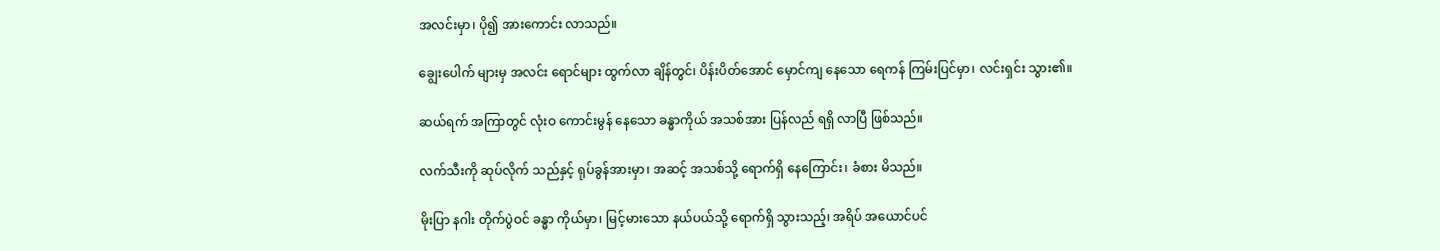အလင်းမှာ၊ ပို၍ အားကောင်း လာသည်။

ချွေးပေါက် များမှ အလင်း ရောင်များ ထွက်လာ ချိန်တွင်၊ ပိန်းပိတ်အောင် မှောင်ကျ နေသော ရေကန် ကြမ်းပြင်မှာ၊ လင်းရှင်း သွား၏။

ဆယ်ရက် အကြာတွင် လုံးဝ ကောင်းမွန် နေသော ခန္ဓာကိုယ် အသစ်အား ပြန်လည် ရရှိ လာပြီ ဖြစ်သည်။

လက်သီးကို ဆုပ်လိုက် သည်နှင့် ရုပ်ခွန်အားမှာ၊ အဆင့် အသစ်သို့ ရောက်ရှိ နေကြောင်း၊ ခံစား မိသည်။

မိုးပြာ နဂါး တိုက်ပွဲဝင် ခန္ဓာ ကိုယ်မှာ၊ မြင့်မားသော နယ်ပယ်သို့ ရောက်ရှိ သွားသည့်၊ အရိပ် အယောင်ပင်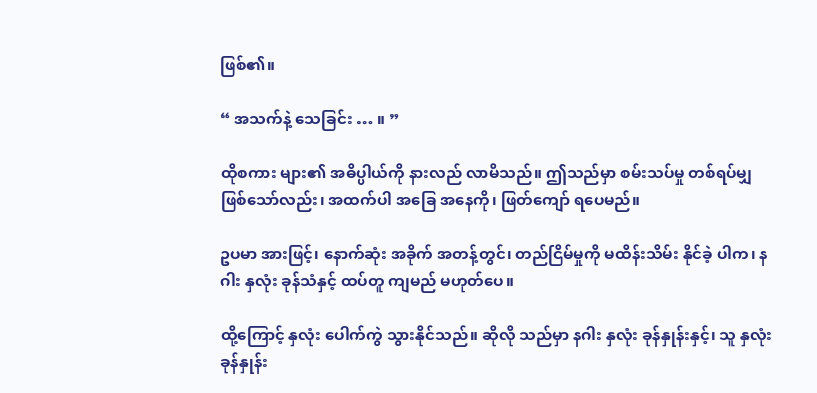ဖြစ်၏။

“ အသက်နဲ့ သေခြင်း … ။ ”

ထိုစကား များ၏ အဓိပ္ပါယ်ကို နားလည် လာမိသည်။ ဤသည်မှာ စမ်းသပ်မှု တစ်ရပ်မျှ ဖြစ်သော်လည်း၊ အထက်ပါ အခြေ အနေကို၊ ဖြတ်ကျော် ရပေမည်။

ဥပမာ အားဖြင့်၊ နောက်ဆုံး အခိုက် အတန့်တွင်၊ တည်ငြိမ်မှုကို မထိန်းသိမ်း နိုင်ခဲ့ ပါက၊ နဂါး နှလုံး ခုန်သံနှင့် ထပ်တူ ကျမည် မဟုတ်ပေ။

ထို့ကြောင့် နှလုံး ပေါက်ကွဲ သွားနိုင်သည်။ ဆိုလို သည်မှာ နဂါး နှလုံး ခုန်နှုန်းနှင့်၊ သူ နှလုံး ခုန်နှုန်း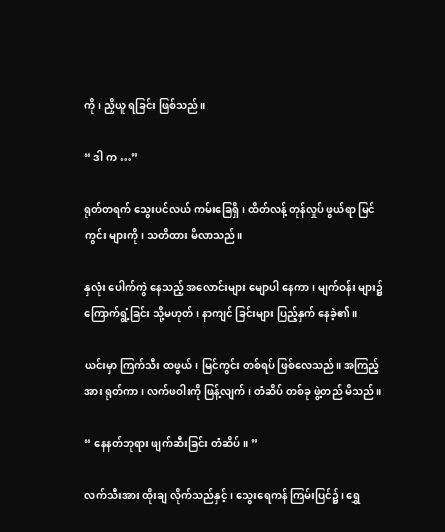ကို၊ ညှိယူ ရခြင်း ဖြစ်သည်။

“ ဒါ က …”

ရုတ်တရက် သွေးပင်လယ် ကမ်းခြေရှိ၊ ထိတ်လန့် တုန်လှုပ် ဖွယ်ရာ မြင်ကွင်း များကို၊ သတိထား မိလာသည်။

နှလုံး ပေါက်ကွဲ နေသည့် အလောင်းများ မျောပါ နေကာ၊ မျက်ဝန်း များ၌ ကြောက်ရွံ့ခြင်း သို့မဟုတ်၊ နာကျင် ခြင်းများ ပြည့်နှက် နေခဲ့၏။

ယင်းမှာ ကြက်သီး ထဖွယ်၊ မြင်ကွင်း တစ်ရပ် ဖြစ်လေသည်။ အကြည့်အား ရုတ်ကာ၊ လက်ဖဝါးကို ဖြန့်လျက်၊ တံဆိပ် တစ်ခု ဖွဲ့တည် မိသည်။

“ နေနတ်ဘုရား ဖျက်ဆီးခြင်း တံဆိပ်။ ”

လက်သီးအား ထိုးချ လိုက်သည်နှင့်၊ သွေးရေကန် ကြမ်းပြင်၌၊ ရွှေ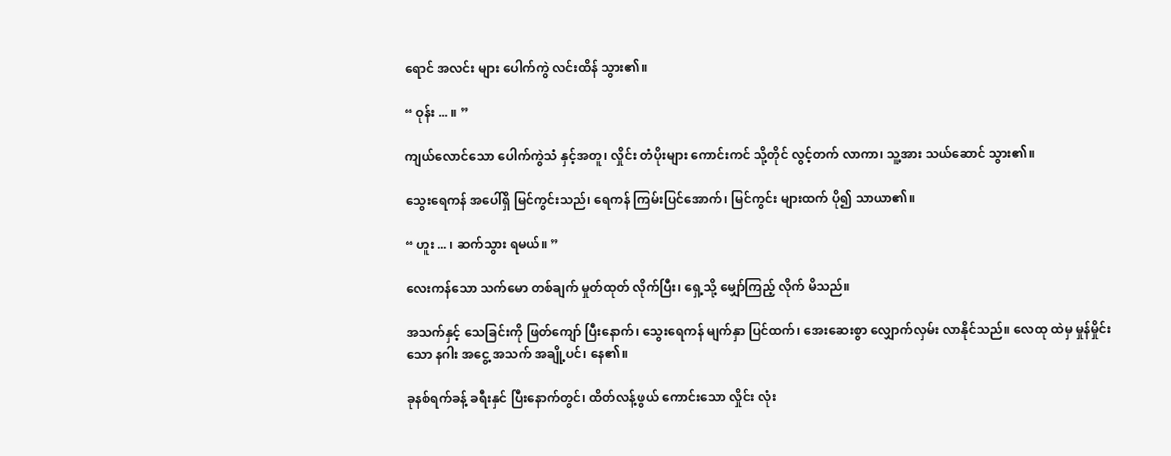ရောင် အလင်း များ ပေါက်ကွဲ လင်းထိန် သွား၏။

“ ဝုန်း ... ။ ”

ကျယ်လောင်သော ပေါက်ကွဲသံ နှင့်အတူ၊ လှိုင်း တံပိုးများ ကောင်းကင် သို့တိုင် လွင့်တက် လာကာ၊ သူ့အား သယ်ဆောင် သွား၏။

သွေးရေကန် အပေါ်ရှိ မြင်ကွင်းသည်၊ ရေကန် ကြမ်းပြင်အောက်၊ မြင်ကွင်း များထက် ပို၍ သာယာ၏။

“ ဟူး ... ၊ ဆက်သွား ရမယ်။ ”

လေးကန်သော သက်မော တစ်ချက် မှုတ်ထုတ် လိုက်ပြီး၊ ရှေ့သို့ မျှော်ကြည့် လိုက် မိသည်။

အသက်နှင့် သေခြင်းကို ဖြတ်ကျော် ပြီးနောက်၊ သွေးရေကန် မျက်နှာ ပြင်ထက်၊ အေးဆေးစွာ လျှောက်လှမ်း လာနိုင်သည်။ လေထု ထဲမှ မှုန်မှိုင်းသော နဂါး အငွေ့ အသက် အချို့ပင်၊ နေ၏။

ခုနစ်ရက်ခန့် ခရီးနှင် ပြီးနောက်တွင်၊ ထိတ်လန့်ဖွယ် ကောင်းသော လှိုင်း လုံး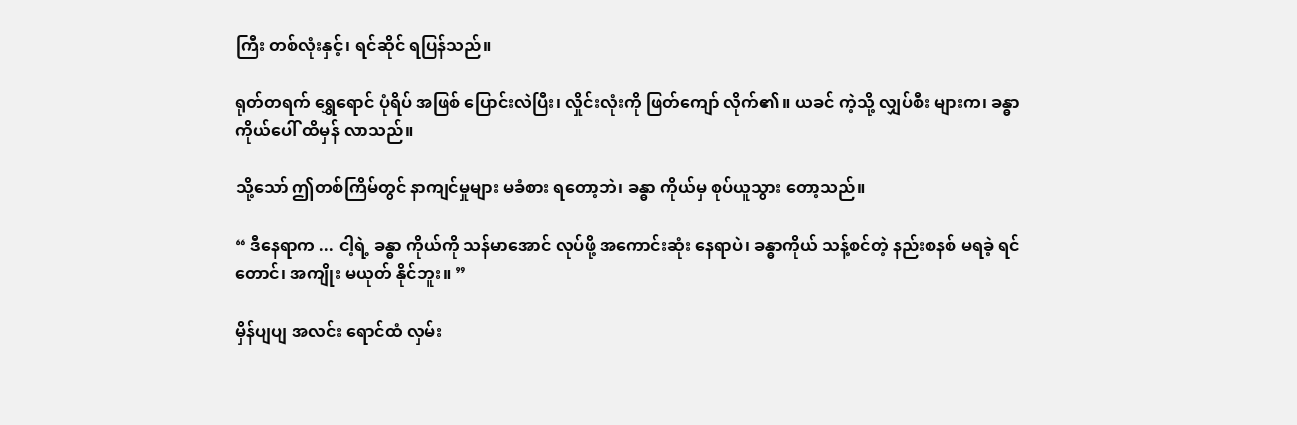ကြီး တစ်လုံးနှင့်၊ ရင်ဆိုင် ရပြန်သည်။

ရုတ်တရက် ရွှေရောင် ပုံရိပ် အဖြစ် ပြောင်းလဲပြီး၊ လှိုင်းလုံးကို ဖြတ်ကျော် လိုက်၏။ ယခင် ကဲ့သို့ လျှပ်စီး များက၊ ခန္ဓာကိုယ်ပေါ် ထိမှန် လာသည်။

သို့သော် ဤတစ်ကြိမ်တွင် နာကျင်မှုများ မခံစား ရတော့ဘဲ၊ ခန္ဓာ ကိုယ်မှ စုပ်ယူသွား တော့သည်။

“ ဒီနေရာက ... ငါ့ရဲ့ ခန္ဓာ ကိုယ်ကို သန်မာအောင် လုပ်ဖို့ အကောင်းဆုံး နေရာပဲ၊ ခန္ဓာကိုယ် သန့်စင်တဲ့ နည်းစနစ် မရခဲ့ ရင်တောင်၊ အကျိုး မယုတ် နိုင်ဘူး။ ”

မှိန်ပျပျ အလင်း ရောင်ထံ လှမ်း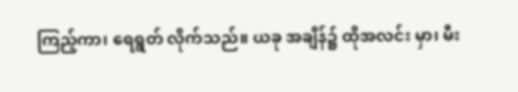ကြည့်ကာ၊ ရေရွတ် လိုက်သည်။ ယခု အချိန်၌ ထိုအလင်း မှာ၊ မီး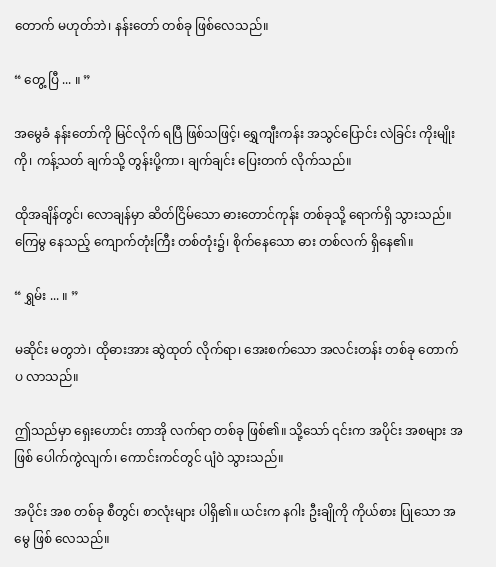တောက် မဟုတ်ဘဲ၊ နန်းတော် တစ်ခု ဖြစ်လေသည်။

“ တွေ့ ပြီ ... ။ ”

အမွေခံ နန်းတော်ကို မြင်လိုက် ရပြီ ဖြစ်သဖြင့်၊ ရွှေကျီးကန်း အသွင်ပြောင်း လဲခြင်း ကိုးမျိုးကို၊ ကန့်သတ် ချက်သို့ တွန်းပို့ကာ၊ ချက်ချင်း ပြေးတက် လိုက်သည်။

ထိုအချိန်တွင်၊ လောချန်မှာ ဆိတ်ငြိမ်သော ဓားတောင်ကုန်း တစ်ခုသို့ ရောက်ရှိ သွားသည်။ ကြေမွ နေသည့် ကျောက်တုံးကြီး တစ်တုံး၌၊ စိုက်နေသော ဓား တစ်လက် ရှိနေ၏။

“ ရွှမ်း ... ။ ”

မဆိုင်း မတွဘဲ၊ ထိုဓားအား ဆွဲထုတ် လိုက်ရာ၊ အေးစက်သော အလင်းတန်း တစ်ခု တောက်ပ လာသည်။

ဤသည်မှာ ရှေးဟောင်း တာအို လက်ရာ တစ်ခု ဖြစ်၏။ သို့သော် ၎င်းက အပိုင်း အစများ အဖြစ် ပေါက်ကွဲလျက်၊ ကောင်းကင်တွင် ပျံဝဲ သွားသည်။

အပိုင်း အစ တစ်ခု စီတွင်၊ စာလုံးများ ပါရှိ၏။ ယင်းက နဂါး ဦးချိုကို ကိုယ်စား ပြုသော အမွေ ဖြစ် လေသည်။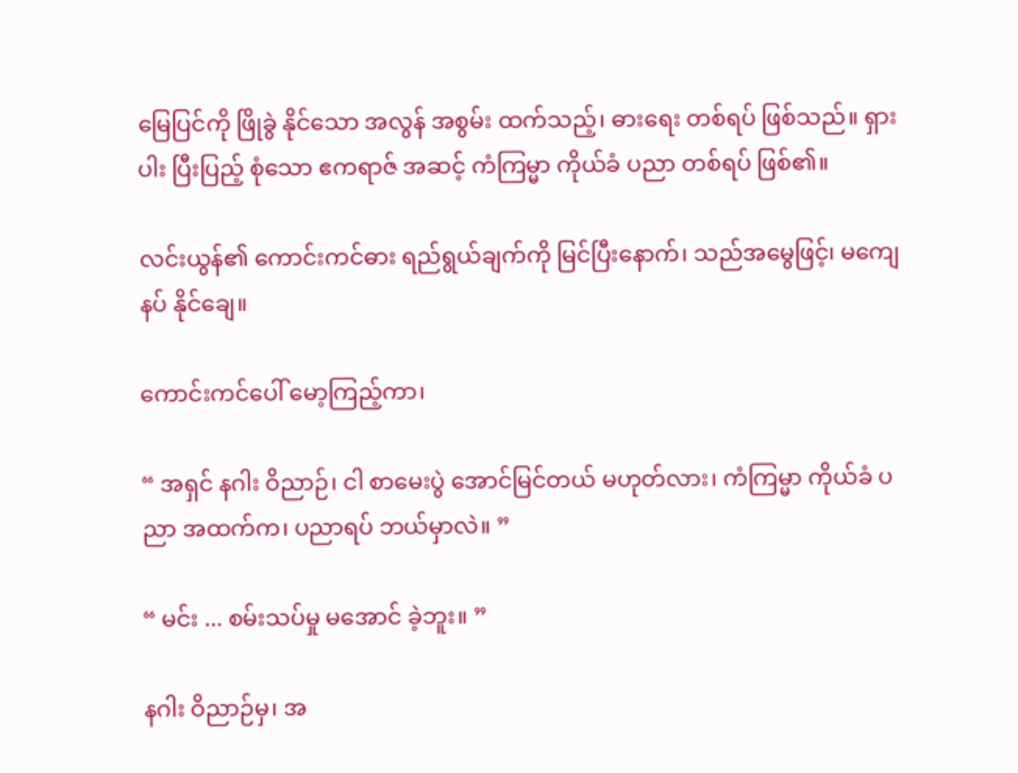မြေပြင်ကို ဖြိုခွဲ နိုင်သော အလွန် အစွမ်း ထက်သည့်၊ ဓားရေး တစ်ရပ် ဖြစ်သည်။ ရှားပါး ပြီးပြည့် စုံသော ဧကရာဇ် အဆင့် ကံကြမ္မာ ကိုယ်ခံ ပညာ တစ်ရပ် ဖြစ်၏။

လင်းယွန်၏ ကောင်းကင်ဓား ရည်ရွယ်ချက်ကို မြင်ပြီးနောက်၊ သည်အမွေဖြင့်၊ မကျေနပ် နိုင်ချေ။

ကောင်းကင်ပေါ် မော့ကြည့်ကာ၊

“ အရှင် နဂါး ဝိညာဉ်၊ ငါ စာမေးပွဲ အောင်မြင်တယ် မဟုတ်လား၊ ကံကြမ္မာ ကိုယ်ခံ ပညာ အထက်က၊ ပညာရပ် ဘယ်မှာလဲ။ ”

“ မင်း ... စမ်းသပ်မှု မအောင် ခဲ့ဘူး။ ”

နဂါး ဝိညာဉ်မှ၊ အ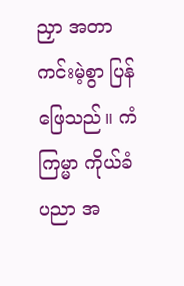ညှာ အတာ ကင်းမဲ့စွာ ပြန်ဖြေသည်။ ကံကြမ္မာ ကိုယ်ခံ ပညာ အ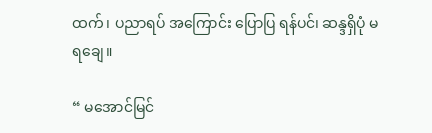ထက်၊ ပညာရပ် အကြောင်း ပြောပြ ရန်ပင်၊ ဆန္ဒရှိပုံ မရချေ။

“ မအောင်မြင်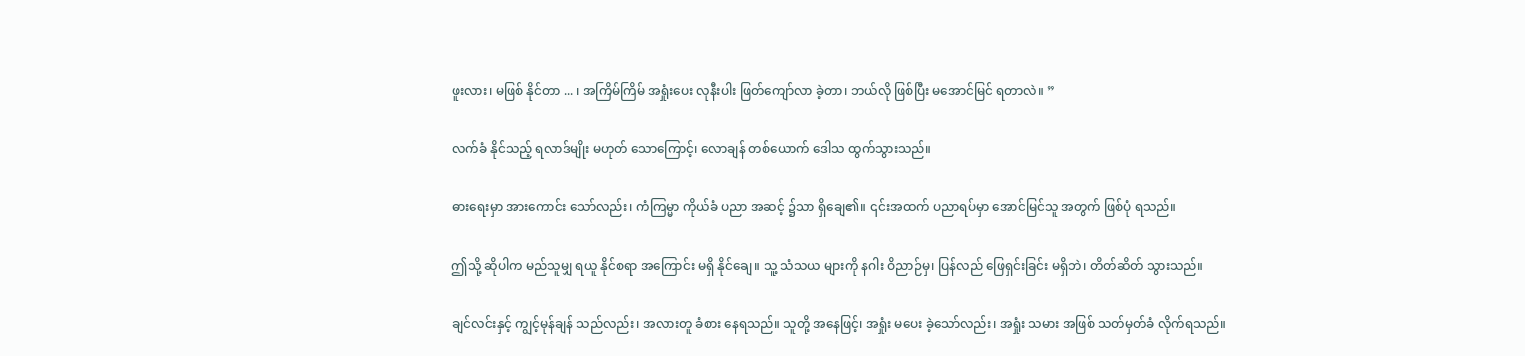ဖူးလား၊ မဖြစ် နိုင်တာ ... ၊ အကြိမ်ကြိမ် အရှုံးပေး လုနီးပါး ဖြတ်ကျော်လာ ခဲ့တာ၊ ဘယ်လို ဖြစ်ပြီး မအောင်မြင် ရတာလဲ။ ”

လက်ခံ နိုင်သည့် ရလာဒ်မျိုး မဟုတ် သောကြောင့်၊ လောချန် တစ်ယောက် ဒေါသ ထွက်သွားသည်။

ဓားရေးမှာ အားကောင်း သော်လည်း၊ ကံကြမ္မာ ကိုယ်ခံ ပညာ အဆင့် ၌သာ ရှိချေ၏။ ၎င်းအထက် ပညာရပ်မှာ အောင်မြင်သူ အတွက် ဖြစ်ပုံ ရသည်။

ဤသို့ ဆိုပါက မည်သူမျှ ရယူ နိုင်စရာ အကြောင်း မရှိ နိုင်ချေ။ သူ့ သံသယ များကို နဂါး ဝိညာဉ်မှ၊ ပြန်လည် ဖြေရှင်းခြင်း မရှိဘဲ၊ တိတ်ဆိတ် သွားသည်။

ချင်လင်းနှင့် ကျွင့်မုန်ချန် သည်လည်း၊ အလားတူ ခံစား နေရသည်။ သူတို့ အနေဖြင့်၊ အရှုံး မပေး ခဲ့သော်လည်း၊ အရှုံး သမား အဖြစ် သတ်မှတ်ခံ လိုက်ရသည်။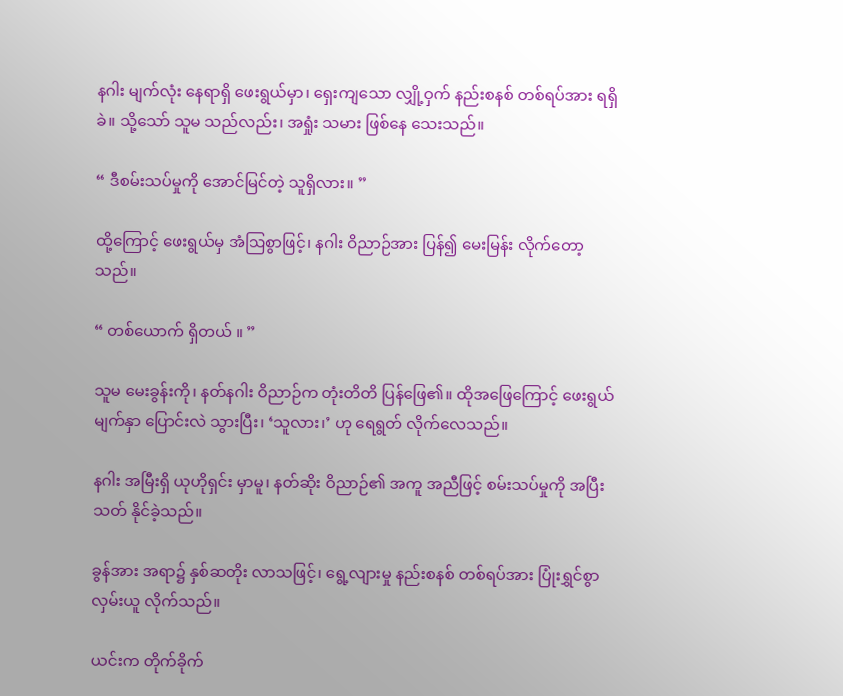နဂါး မျက်လုံး နေရာရှိ ဖေးရွယ်မှာ၊ ရှေးကျသော လျှို့ဝှက် နည်းစနစ် တစ်ရပ်အား ရရှိ ခဲ။ သို့သော် သူမ သည်လည်း၊ အရှုံး သမား ဖြစ်နေ သေးသည်။

“ ဒီစမ်းသပ်မှုကို အောင်မြင်တဲ့ သူရှိလား။ ”

ထို့ကြောင့် ဖေးရွယ်မှ အံဩစွာဖြင့်၊ နဂါး ဝိညာဉ်အား ပြန်၍ မေးမြန်း လိုက်တော့သည်။

“ တစ်ယောက် ရှိတယ် ။ ”

သူမ မေးခွန်းကို၊ နတ်နဂါး ဝိညာဉ်က တုံးတိတိ ပြန်ဖြေ၏။ ထိုအဖြေကြောင့် ဖေးရွယ် မျက်နှာ ပြောင်းလဲ သွားပြီး၊ ‘သူလား၊’ ဟု ရေရွတ် လိုက်လေသည်။

နဂါး အမြီးရှိ ယုဟိုရှင်း မှာမူ၊ နတ်ဆိုး ဝိညာဉ်၏ အကူ အညီဖြင့် စမ်းသပ်မှုကို အပြီး သတ် နိုင်ခဲ့သည်။

ခွန်အား အရာ၌ နှစ်ဆတိုး လာသဖြင့်၊ ရွေ့လျားမှု နည်းစနစ် တစ်ရပ်အား ပြုံးရွှင်စွာ လှမ်းယူ လိုက်သည်။

ယင်းက တိုက်ခိုက်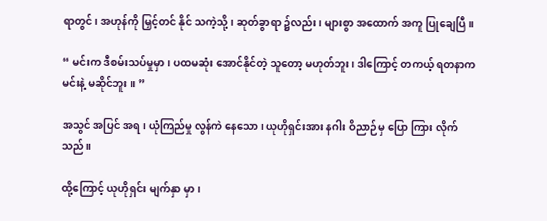ရာတွင်၊ အဟုန်ကို မြှင့်တင် နိုင် သကဲ့သို့၊ ဆုတ်ခွာရာ ၌လည်း၊ များစွာ အထောက် အကူ ပြုချေပြီ။

“ မင်းက ဒီစမ်းသပ်မှုမှာ၊ ပထမဆုံး အောင်နိုင်တဲ့ သူတော့ မဟုတ်ဘူး၊ ဒါကြောင့် တကယ့် ရတနာက မင်းနဲ့ မဆိုင်ဘူး ။ ”

အသွင် အပြင် အရ၊ ယုံကြည်မှု လွန်ကဲ နေသော၊ ယုဟိုရှင်းအား နဂါး ဝိညာဉ်မှ ပြော ကြား လိုက်သည်။

ထို့ကြောင့် ယုဟိုရှင်း မျက်နှာ မှာ၊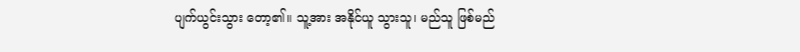ပျက်ယွင်းသွား တော့၏။ သူ့အား အနိုင်ယူ သွားသူ၊ မည်သူ ဖြစ်မည်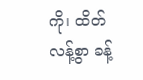ကို၊ ထိတ်လန့်စွာ ခန့်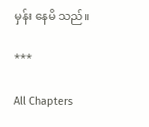မှန်း နေမိ သည်။

***

All Chapters